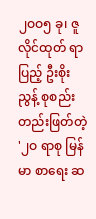၂ဝဝ၅ ခု၊ ဇူလိုင်ထုတ် ရာပြည့် ဦးစိုးညွန့် စုစည်း တည်းဖြတ်တဲ့ '၂ဝ ရာစု မြန်မာ စာရေး ဆ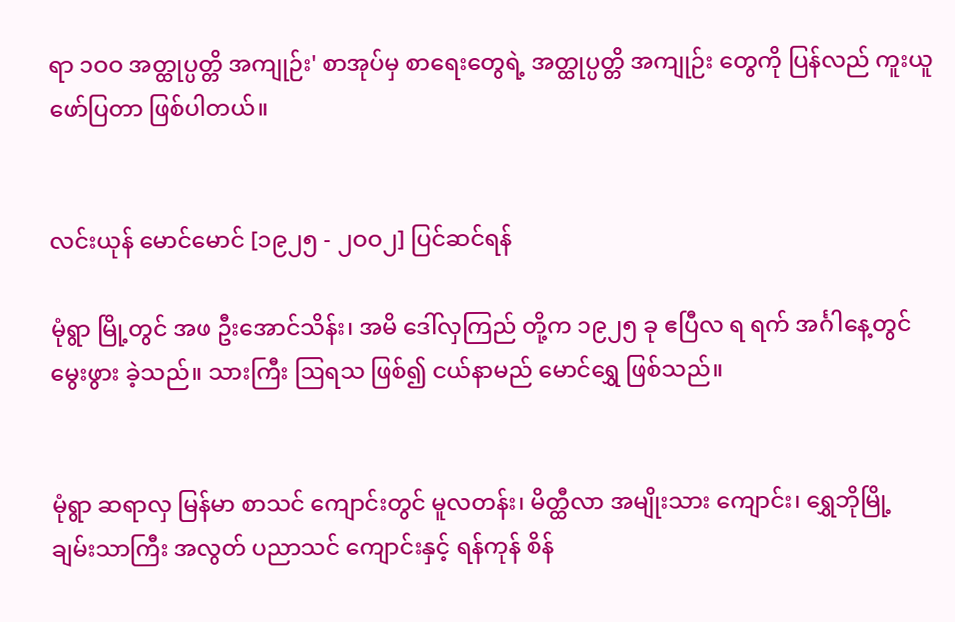ရာ ၁ဝဝ အတ္ထုပ္ပတ္တိ အကျုဉ်း' စာအုပ်မှ စာရေးတွေရဲ့ အတ္ထုပ္ပတ္တိ အကျုဉ်း တွေကို ပြန်လည် ကူးယူ ဖော်ပြတာ ဖြစ်ပါတယ်။


လင်းယုန် မောင်မောင် [၁၉၂၅ - ၂ဝဝ၂] ပြင်ဆင်ရန်

မုံရွာ မြို့တွင် အဖ ဦးအောင်သိန်း၊ အမိ ဒေါ်လှကြည် တို့က ၁၉၂၅ ခု ဧပြီလ ရ ရက် အင်္ဂါနေ့တွင် မွေးဖွား ခဲ့သည်။ သားကြီး ဩရသ ဖြစ်၍ ငယ်နာမည် မောင်ရွှေ ဖြစ်သည်။


မုံရွာ ဆရာလှ မြန်မာ စာသင် ကျောင်းတွင် မူလတန်း၊ မိတ္ထီလာ အမျိုးသား ကျောင်း၊ ရွှေဘိုမြို့ ချမ်းသာကြီး အလွတ် ပညာသင် ကျောင်းနှင့် ရန်ကုန် စိန်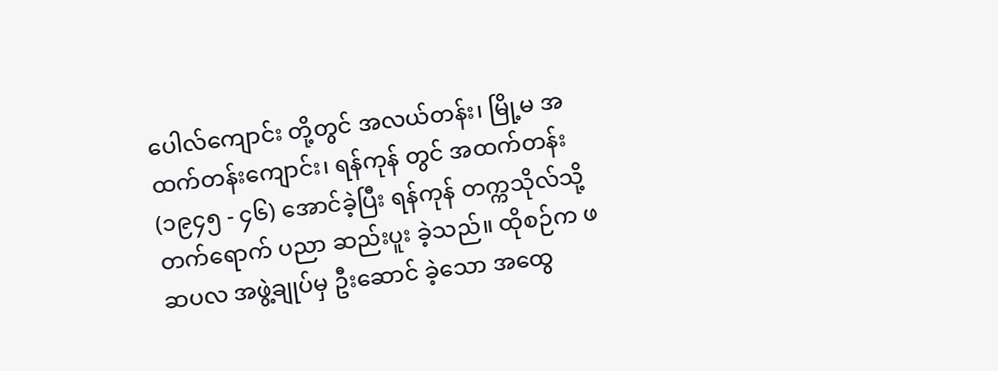ပေါလ်ကျောင်း တို့တွင် အလယ်တန်း၊ မြို့မ အထက်တန်းကျောင်း၊ ရန်ကုန် တွင် အထက်တန်း (၁၉၄၅ - ၄၆) အောင်ခဲ့ပြီး ရန်ကုန် တက္ကသိုလ်သို့ တက်ရောက် ပညာ ဆည်းပူး ခဲ့သည်။ ထိုစဉ်က ဖဆပလ အဖွဲ့ချုပ်မှ ဦးဆောင် ခဲ့သော အထွေ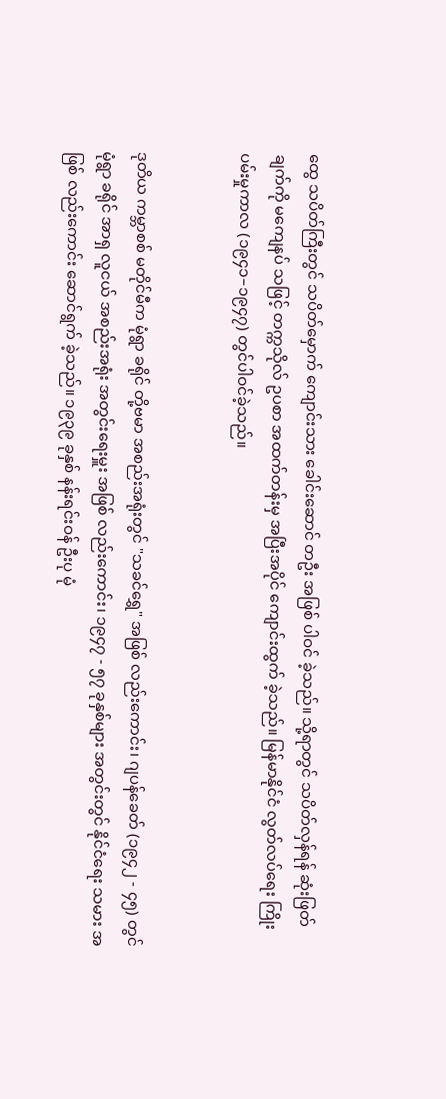ထွေ သပိတ်ကြီးတွင် သပိတ်မှောက် ကျောင်းသား ခေါင်းဆောင် တဦး အဖြစ် ပါဝင် ခဲ့သည်။ သို့ရာတွင် သပိတ်လှန်ရန် ဆုံးဖြတ်ချက်ကို မကျေနပ် သဖြင့် တက္ကသိုလ် ဥပစာ အထက်တန်းမှ အပြီးအပိုင် ကျောင်းထွက် ခဲ့သည်။ မြန်မာနိုင်ငံ လွတ်လပ်ရေး ကြိုးပမ်းမှုကာလ (၁၉၄၁–၁၉၄၇) တွင်ပါဝင်ခဲ့သည်။


ဒုတိယ ကမ္ဘာစစ် မတိုင်မီက မုံရွာ ခရိုင် တို့ဗမာ အစည်းအရုံးတွင် "သခင်ရွှေ" အဖြစ် လည်းကောင်း၊ ဂျပန်ခေတ် (၁၉၄၂ - ၄၅) တွင် မုံရွာ ခရိုင် အာရှ လူငယ် အစည်းအရုံး အတွင်းရေးမှူး အဖြစ် လည်းကောင်း၊ ၁၉၄၇ - ၅၇ ခုနှစ်များ အတွင်းတွင် နိုင်ငံရေး သမား အဖြစ် လည်းကောင်း ဆောင်ရွက် ခဲ့သည်။ ၁၉၃၉ ခုနှစ် နန်းရင်းဝန် ဦးပု မုံ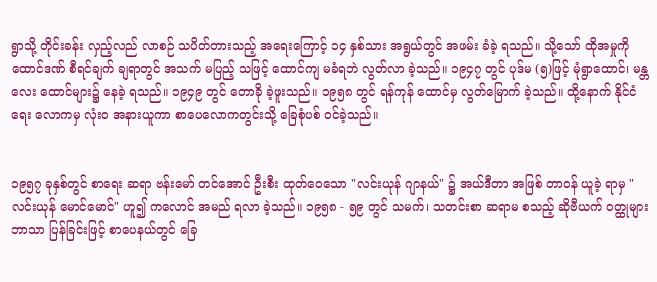ရွာသို့ တိုင်းခန်း လှည့်လည် လာစဉ် သပိတ်တားသည့် အရေးကြောင့် ၁၄ နှစ်သား အရွယ်တွင် အဖမ်း ခံခဲ့ ရသည်။ သို့သော် ထိုအမှုကို ထောင်ဒဏ် စီရင်ချက် ချရာတွင် အသက် မပြည့် သဖြင့် ထောင်ကျ မခံရဘဲ လွတ်လာ ခဲ့သည်။ ၁၉၄၇ တွင် ပုဒ်မ (၅)ဖြင့် မုံရွာထောင်၊ မန္တလေး ထောင်များ၌ နေခဲ့ ရသည်။ ၁၉၄၉ တွင် တောခို ခဲ့ဖူးသည်။ ၁၉၅၈ တွင် ရန်ကုန် ထောင်မှ လွတ်မြောက် ခဲ့သည်။ ထို့နောက် နိုင်ငံရေး လောကမှ လုံးဝ အနားယူကာ စာပေလောကတွင်းသို့ ခြေစုံပစ် ဝင်ခဲ့သည်။


၁၉၅၇ ခုနှစ်တွင် စာရေး ဆရာ ဗန်းမော် တင်အောင် ဦးစီး ထုတ်ဝေသော "လင်းယုန် ဂျာနယ်" ၌ အယ်ဒီတာ အဖြစ် တာဝန် ယူခဲ့ ရာမှ "လင်းယုန် မောင်မောင်" ဟူ၍ ကလောင် အမည် ရလာ ခဲ့သည်။ ၁၉၅၈ - ၅၉ တွင် သမက်၊ သတင်းစာ ဆရာမ စသည့် ဆိုဗီယက် ဝတ္ထုများ ဘာသာ ပြန်ခြင်းဖြင့် စာပေနယ်တွင် ခြေ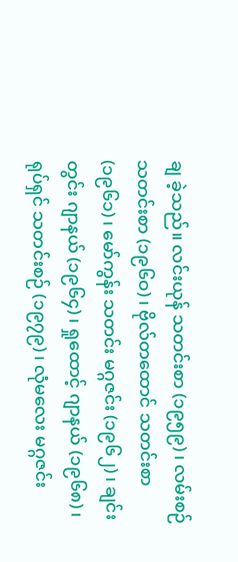ချ ခဲ့သည်။ လင်းယုန် သတင်းစာ (၁၉၅၉)၊ လမ်းစဉ် သတင်းစာ (၁၉၆ဝ)၊ ဗိုလ်တထောင် သတင်းစာ (၁၉၆၁)၊ မော်ကွန်း သတင်း မဂ္ဂဇင်း (၁၉၆၂)၊ ချင်းတွင်း ဂျာနယ် (၁၉၆၄)၊ ရှုထောင့် ဂျာနယ် (၁၉၆၈)၊ ရုပ်ရှင် သတင်းစဉ် (၁၉၇၉)၊ လုံမလေး မဂ္ဂဇင်း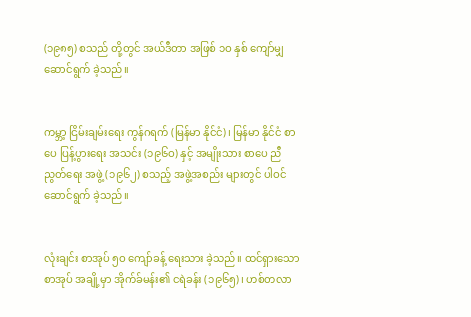(၁၉၈၅) စသည် တို့တွင် အယ်ဒီတာ အဖြစ် ၁ဝ နှစ် ကျော်မျှ ဆောင်ရွက် ခဲ့သည်။


ကမ္ဘာ့ ငြိမ်းချမ်းရေး ကွန်ဂရက် (မြန်မာ နိုင်ငံ)၊ မြန်မာ နိုင်ငံ စာပေ ပြန့်ပွားရေး အသင်း (၁၉၆ဝ) နှင့် အမျိုးသား စာပေ ညီညွတ်ရေး အဖွဲ့ (၁၉၆၂) စသည့် အဖွဲ့အစည်း များတွင် ပါဝင် ဆောင်ရွက် ခဲ့သည်။


လုံးချင်း စာအုပ် ၅ဝ ကျော်ခန့် ရေးသား ခဲ့သည်။ ထင်ရှားသော စာအုပ် အချို့မှာ အိုက်ခ်မန်း၏ ငရဲခန်း (၁၉၆၅)၊ ဟစ်တလာ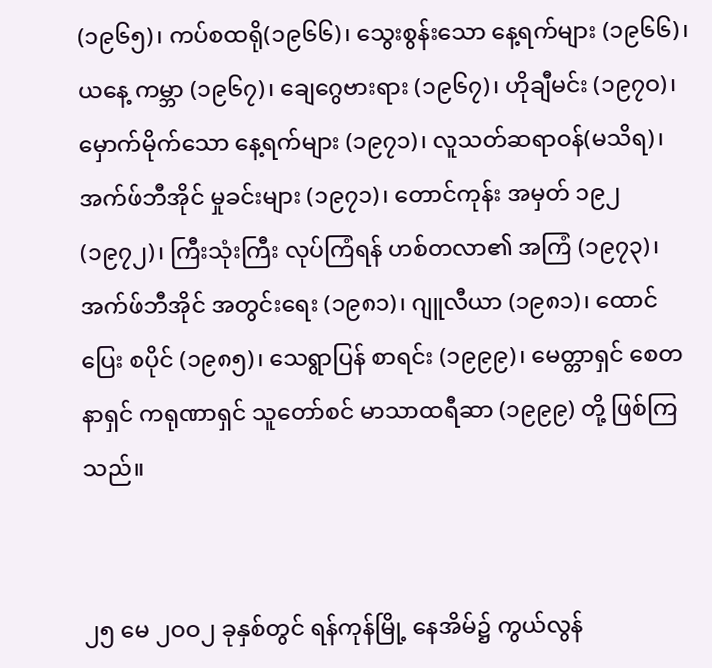(၁၉၆၅)၊ ကပ်စထရို(၁၉၆၆)၊ သွေးစွန်းသော နေ့ရက်များ (၁၉၆၆)၊ ယနေ့ ကမ္ဘာ (၁၉၆၇)၊ ချေဂွေဗားရား (၁၉၆၇)၊ ဟိုချီမင်း (၁၉၇ဝ)၊ မှောက်မိုက်သော နေ့ရက်များ (၁၉၇၁)၊ လူသတ်ဆရာဝန်(မသိရ)၊အက်ဖ်ဘီအိုင် မှုခင်းများ (၁၉၇၁)၊ တောင်ကုန်း အမှတ် ၁၉၂ (၁၉၇၂)၊ ကြီးသုံးကြီး လုပ်ကြံရန် ဟစ်တလာ၏ အကြံ (၁၉၇၃)၊ အက်ဖ်ဘီအိုင် အတွင်းရေး (၁၉၈၁)၊ ဂျူလီယာ (၁၉၈၁)၊ ထောင်ပြေး စပိုင် (၁၉၈၅)၊ သေရွာပြန် စာရင်း (၁၉၉၉)၊ မေတ္တာရှင် စေတနာရှင် ကရုဏာရှင် သူတော်စင် မာသာထရီဆာ (၁၉၉၉) တို့ ဖြစ်ကြသည်။


၂၅ မေ ၂ဝဝ၂ ခုနှစ်တွင် ရန်ကုန်မြို့ နေအိမ်၌ ကွယ်လွန်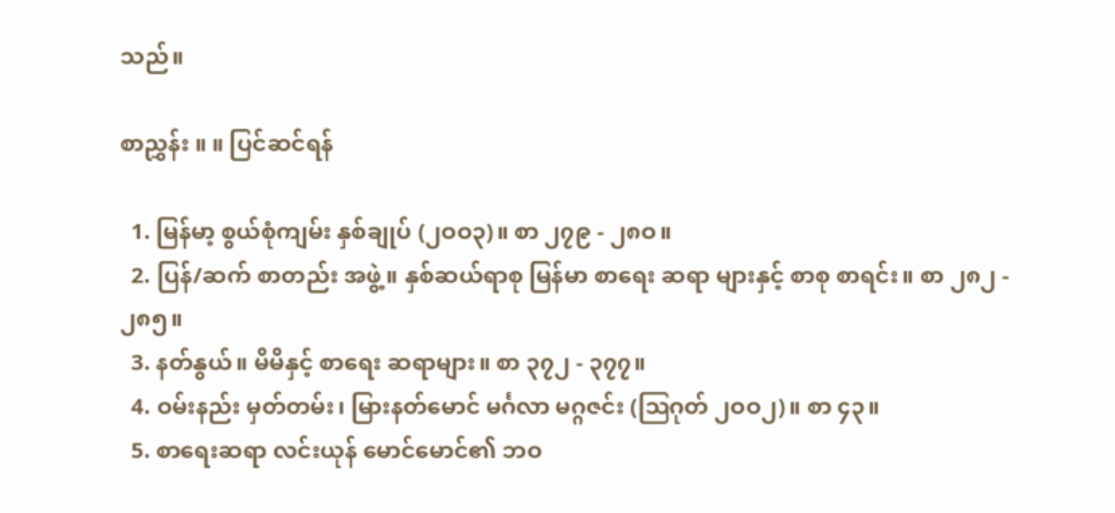သည်။

စာညွှန်း ။ ။ ပြင်ဆင်ရန်

  1. မြန်မာ့ စွယ်စုံကျမ်း နှစ်ချုပ် (၂ဝဝ၃)။ စာ ၂၇၉ - ၂၈ဝ။
  2. ပြန်/ဆက် စာတည်း အဖွဲ့။ နှစ်ဆယ်ရာစု မြန်မာ စာရေး ဆရာ များနှင့် စာစု စာရင်း။ စာ ၂၈၂ - ၂၈၅။
  3. နတ်နွယ်။ မိမိနှင့် စာရေး ဆရာများ။ စာ ၃၇၂ - ၃၇၇။
  4. ဝမ်းနည်း မှတ်တမ်း၊ မြားနတ်မောင် မင်္ဂလာ မဂ္ဂဇင်း (ဩဂုတ် ၂ဝဝ၂)။ စာ ၄၃။
  5. စာရေးဆရာ လင်းယုန် မောင်မောင်၏ ဘဝ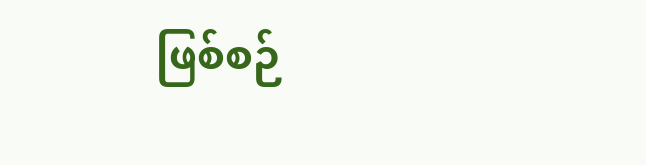ဖြစ်စဉ်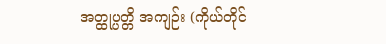အတ္ထုပ္ပတ္တိ အကျဉ်း (ကိုယ်တိုင်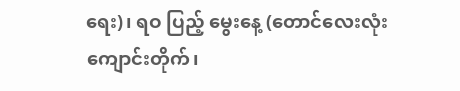ရေး)၊ ရဝ ပြည့် မွေးနေ့ (တောင်လေးလုံး ကျောင်းတိုက်၊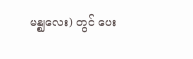မန္ဈလေး) တွင် ပေး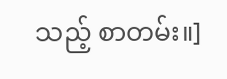သည့် စာတမ်း။]